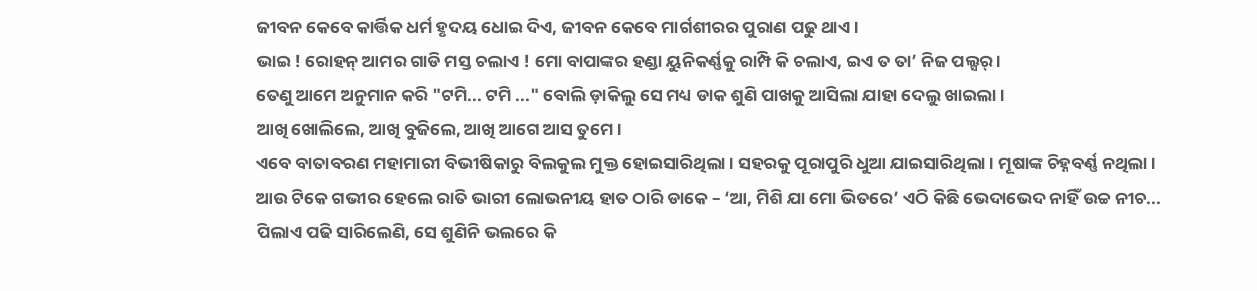ଜୀବନ କେବେ କାର୍ତ୍ତିକ ଧର୍ମ ହୃଦୟ ଧୋଇ ଦିଏ, ଜୀବନ କେବେ ମାର୍ଗଶୀରର ପୁରାଣ ପଢୁ ଥାଏ ।
ଭାଇ ! ରୋହନ୍ ଆମର ଗାଡି ମସ୍ତ ଚଲାଏ ! ମୋ ବାପାଙ୍କର ହଣ୍ଡା ୟୁନିକର୍ଣ୍ଣକୁ ରାମ୍ପି କି ଚଲାଏ, ଇଏ ତ ତା’ ନିଜ ପଲ୍ସର୍ ।
ତେଣୁ ଆମେ ଅନୁମାନ କରି "ଟମି... ଟମି ..." ବୋଲି ଡ଼ାକିଲୁ ସେ ମଧ୍ୟ ଡାକ ଶୁଣି ପାଖକୁ ଆସିଲା ଯାହା ଦେଲୁ ଖାଇଲା ।
ଆଖି ଖୋଲିଲେ, ଆଖି ବୁଜିଲେ, ଆଖି ଆଗେ ଆସ ତୁମେ ।
ଏବେ ବାତାବରଣ ମହାମାରୀ ବିଭୀଷିକାରୁ ବିଲକୁଲ ମୁକ୍ତ ହୋଇସାରିଥିଲା । ସହରକୁ ପୂରାପୁରି ଧୁଆ ଯାଇସାରିଥିଲା । ମୂଷାଙ୍କ ଚିହ୍ନବର୍ଣ୍ଣ ନଥିଲା ।
ଆଉ ଟିକେ ଗଭୀର ହେଲେ ରାତି ଭାରୀ ଲୋଭନୀୟ ହାତ ଠାରି ଡାକେ – ‘ଆ, ମିଶି ଯା ମୋ ଭିତରେ’ ଏଠି କିଛି ଭେଦାଭେଦ ନାହିଁ ଉଚ୍ଚ ନୀଚ...
ପିଲାଏ ପଢି ସାରିଲେଣି, ସେ ଶୁଣିନି ଭଲରେ କି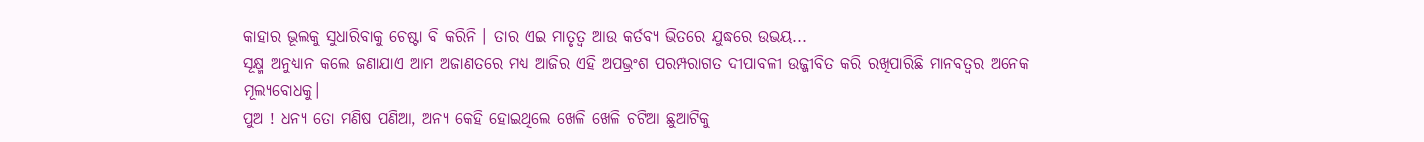କାହାର ଭୂଲକୁ ସୁଧାରିବାକୁ ଚେଷ୍ଟା ବି କରିନି । ତାର ଏଇ ମାତୃତ୍ଵ ଆଉ କର୍ତବ୍ୟ ଭିତରେ ଯୁଦ୍ଧରେ ଉଭୟ...
ସୂକ୍ଷ୍ମ ଅନୁଧ୍ଯାନ କଲେ ଜଣାଯାଏ ଆମ ଅଜାଣତରେ ମଧ୍ଯ ଆଜିର ଏହି ଅପଭ୍ରଂଶ ପରମ୍ପରାଗତ ଦୀପାବଳୀ ଉଜ୍ଜୀବିତ କରି ରଖିପାରିଛି ମାନବତ୍ବର ଅନେକ ମୂଲ୍ଯବୋଧକୁ।
ପୁଅ ! ଧନ୍ୟ ତୋ ମଣିଷ ପଣିଆ, ଅନ୍ୟ କେହି ହୋଇଥିଲେ ଖେଳି ଖେଳି ଚଟିଆ ଛୁଆଟିକୁ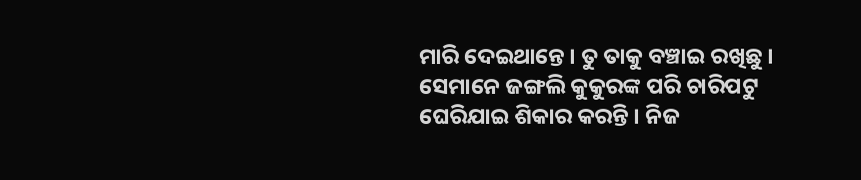ମାରି ଦେଇଥାନ୍ତେ । ତୁ ତାକୁ ବଞ୍ଚାଇ ରଖିଛୁ ।
ସେମାନେ ଜଙ୍ଗଲି କୁକୁରଙ୍କ ପରି ଚାରିପଟୁ ଘେରିଯାଇ ଶିକାର କରନ୍ତି । ନିଜ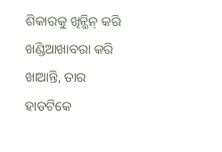ଶିକାରକୁ ଖିନ୍ଭିନ୍ କରି ଖଣ୍ଡିଆଖାବରା କରି ଖାଆନ୍ତି, ତାର ହାଡଟିକେ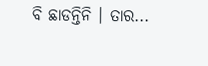ବି ଛାଡନ୍ତିନି । ତାର...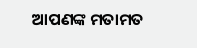ଆପଣଙ୍କ ମତାମତ